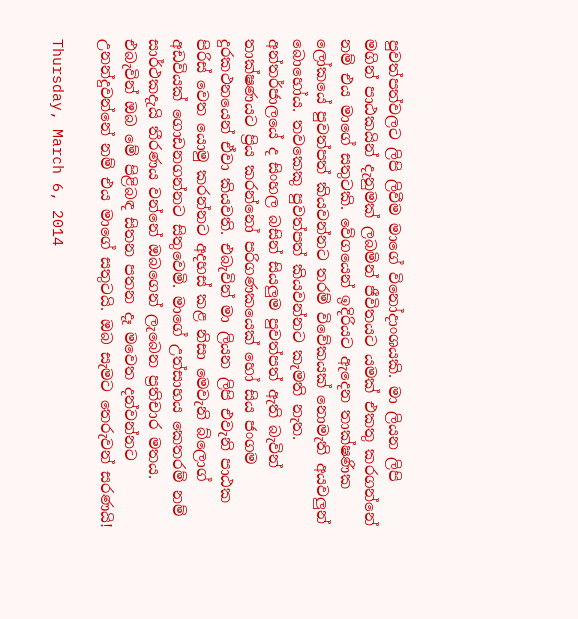පුවත්පත්වලට ලිපි ලිවීම මාගේ විනෝදාංශයකි. මා ලියන ලිපි මගින් පාඨකයින් දැනුමක් ලබමින් ජීවිතයට යමක් එකතු කරගන්නේ නම් එය මාගේ සතුටකි. වේගයෙන් ඉදිරියට ඇදෙන තාක්ෂණික ලෝකයේ පුවත්පත් කියවන්නට තරම් විවේකයක් නොමැති අයවලුන් බොහෝය. තවකෙකු පුවත්පත් කියවන්නට කැමති නැත. අන්තර්ජාලයේ ද සිංහල බසින් සියලුම පුවත්පත් ඇති බැවින් තාක්ෂණයට ප්‍රිය කරන්නෝ පරිගණකයෙක් හෝ සිය ජංගම දුරකථනයෙන් ඒවා කියවති. එබැවින් මා ලියන ලිපි එවැනි පාඨක පිරිස් වෙත යොමු කරන්නට අදහස් කළ නිසා මෙවැනි බ්ලොග් අඩවියක් ගොඩනගන්නට සිතුවෙමි. මාගේ උත්සාහය කෙතරම් නම් සාර්ථකදැයි තීරණය වන්නේ ඔබගෙන් ලැබෙන ප්‍රතිචාර මතය. එබැවින් ඔබ මේ පිළිබඳ සිතන පතන දෑ මවෙත දන්වන්නට උනන්දුවන්නේ නම් එය මාගේ සතුටයි. ඔබ සැමට තෙරුවන් සරණයි!

Thursday, March 6, 2014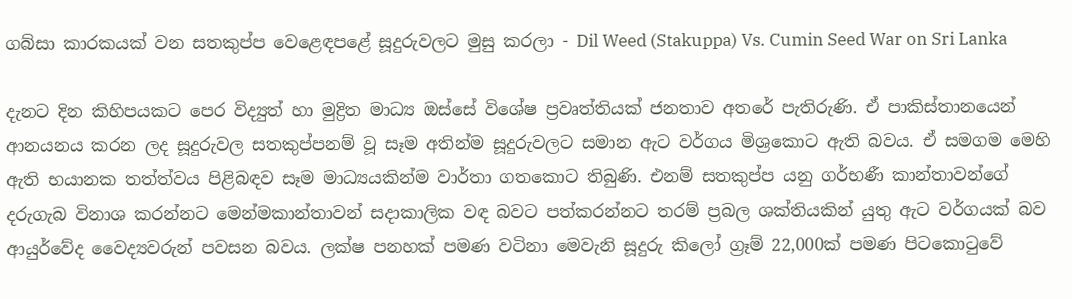ගබ්සා කාරකයක් වන සතකුප්ප වෙළෙඳපළේ සූදුරුවලට මුසු කරලා - Dil Weed (Stakuppa) Vs. Cumin Seed War on Sri Lanka

දැනට දින කිහිපයකට පෙර විද්‍යුත් හා මුද්‍රිත මාධ්‍ය ඔස්සේ විශේෂ ප්‍රවෘත්තියක් ජනතාව අතරේ පැතිරුණි. ඒ පාකිස්තානයෙන් ආනයනය කරන ලද සූදුරුවල සතකුප්පනම් වූ සෑම අතින්ම සූදුරුවලට සමාන ඇට වර්ගය මිශ්‍රකොට ඇති බවය. ඒ සමගම මෙහි ඇති භයානක තත්ත්වය පිළිබඳව සෑම මාධ්‍යයකින්ම වාර්තා ගතකොට තිබුණි. එනම් සතකුප්ප යනු ගර්භණී කාන්තාවන්ගේ දරුගැබ විනාශ කරන්නට මෙන්මකාන්තාවන් සදාකාලික වඳ බවට පත්කරන්නට තරම් ප්‍රබල ශක්තියකින් යුතු ඇට වර්ගයක් බව ආයුර්වේද වෛද්‍යවරුන් පවසන බවය. ලක්ෂ පනහක් පමණ වටිනා මෙවැනි සූදුරු කිලෝ ග්‍රෑම් 22,000ක් පමණ පිටකොටුවේ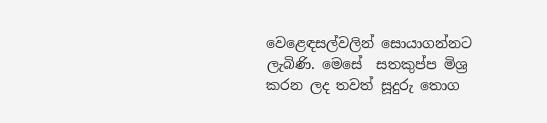වෙළෙඳසල්වලින් සොයාගන්නට ලැබිණි. මෙසේ  සතකුප්ප මිශ්‍ර කරන ලද තවත් සූදුරු තොග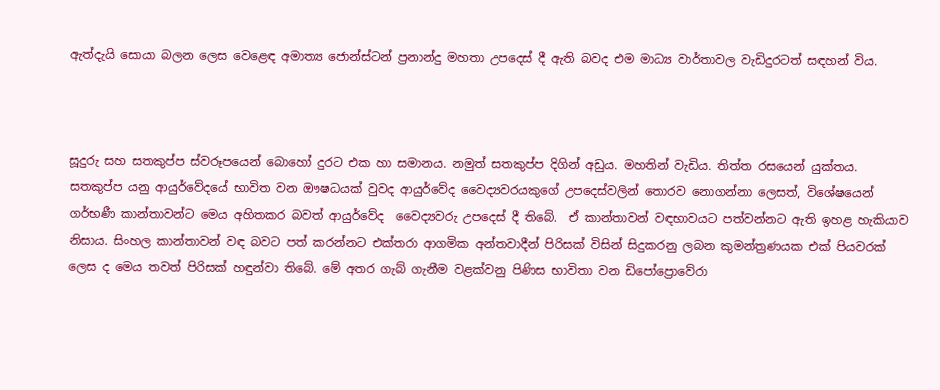ඇත්දැයි සොයා බලන ලෙස වෙළෙඳ අමාත්‍ය ජොන්ස්ටන් ප්‍රනාන්දු මහතා උපදෙස් දී ඇති බවද එම මාධ්‍ය වාර්තාවල වැඩිදුරටත් සඳහන් විය.



සූදුරු සහ සතකුප්ප ස්වරූපයෙන් බොහෝ දුරට එක හා සමානය. නමුත් සතකුප්ප දිගින් අඩුය. මහතින් වැඩිය. තිත්ත රසයෙන් යුක්තය. සතකුප්ප යනු ආයුර්වේදයේ භාවිත වන ඖෂධයක් වුවද ආයුර්වේද වෛද්‍යවරයකුගේ උපදෙස්වලින් තොරව නොගන්නා ලෙසත්, විශේෂයෙන් ගර්භණී කාන්තාවන්ට මෙය අහිතකර බවත් ආයුර්වේද  වෛද්‍යවරු උපදෙස් දී තිබේ.  ඒ කාන්තාවන් වඳභාවයට පත්වන්නට ඇති ඉහළ හැකියාව නිසාය. සිංහල කාන්තාවන් වඳ බවට පත් කරන්නට එක්තරා ආගමික අන්තවාදීන් පිරිසක් විසින් සිදුකරනු ලබන කුමන්ත්‍රණයක එක් පියවරක් ලෙස ද මෙය තවත් පිරිසක් හඳුන්වා තිබේ. මේ අතර ගැබ් ගැනීම වළක්වනු පිණිස භාවිතා වන ඩි‍පෝ‍ප්‍රොවේරා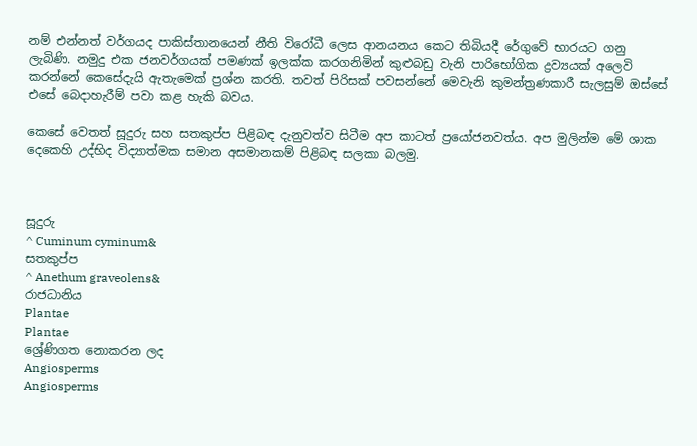නම් එන්නත් වර්ගයද පාකිස්තානයෙන් නීති විරෝධී ලෙස ආනයනය කෙට තිබියදී රේගුවේ භාරයට ගනු ලැබිණි. නමුදු එක ජනවර්ගයක් පමණක් ඉලක්ක කරගනිමින් කුළුබඩු වැනි පාරිභෝගික ද්‍රව්‍යයක් අලෙවි කරන්නේ කෙසේදැයි ඇතැමෙක් ප්‍රශ්න කරති. තවත් පිරිසක් පවසන්නේ මෙවැනි කුමන්ත්‍රණකාරී සැලසුම් ඔස්සේ එසේ බෙදාහැරීම් පවා කළ හැකි බවය.

කෙසේ වෙතත් සූදුරු සහ සතකුප්ප පිළිබඳ දැනුවත්ව සිටීම අප කාටත් ප්‍රයෝජනවත්ය. අප මුලින්ම මේ ශාක දෙකෙහි උද්භිද විද්‍යාත්මක සමාන අසමානකම් පිළිබඳ සලකා බලමු.



සූදුරු
^ Cuminum cyminum&
සතකුප්ප
^ Anethum graveolens&
රාජධානිය
Plantae
Plantae
ශ්‍රේණිගත නොකරන ලද
Angiosperms
Angiosperms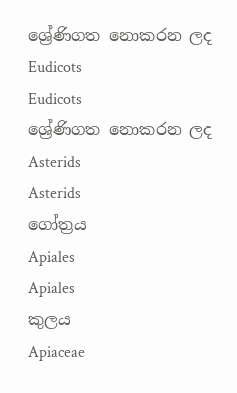ශ්‍රේණිගත නොකරන ලද
Eudicots
Eudicots
ශ්‍රේණිගත නොකරන ලද
Asterids
Asterids
ගෝත්‍රය
Apiales
Apiales
කුලය
Apiaceae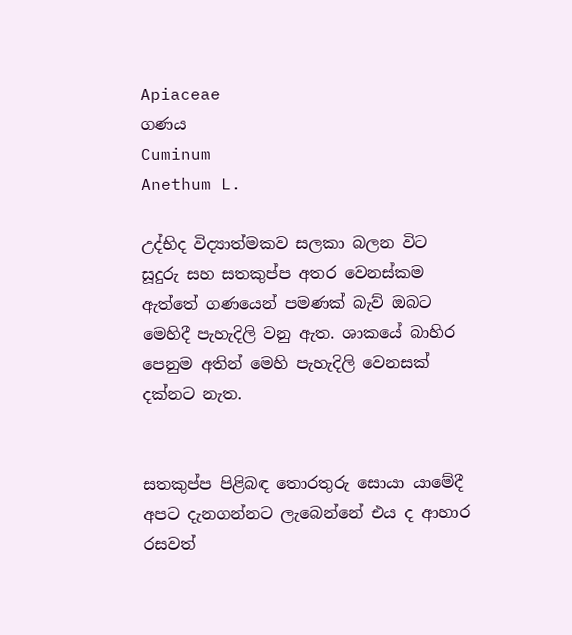Apiaceae
ගණය
Cuminum
Anethum L.

උද්භිද විද්‍යාත්මකව සලකා බලන විට සූදුරු සහ සතකුප්ප අතර වෙනස්කම ඇත්තේ ගණයෙන් පමණක් බැව් ඔබට මෙහිදී පැහැදිලි වනු ඇත. ශාකයේ බාහිර පෙනුම අතින් මෙහි පැහැදිලි වෙනසක් දක්නට නැත.


සතකුප්ප පිළිබඳ තොරතුරු සොයා යාමේදී අපට දැනගන්නට ලැබෙන්නේ එය ද ආහාර රසවත්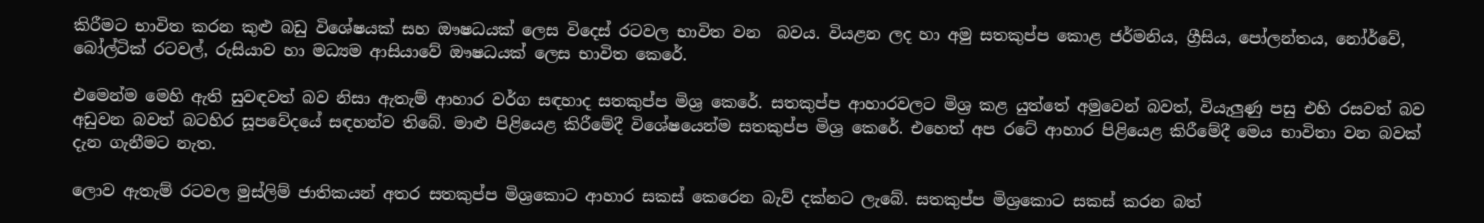කිරීමට භාවිත කරන කුළු බඩු විශේෂයක් සහ ඖෂධයක් ලෙස විදෙස් රටවල භාවිත වන  බවය. වියළන ලද හා අමු සතකුප්ප කොළ ජර්මනිය, ග්‍රීසිය, පෝලන්තය, නෝර්වේ, බෝල්ටික් රටවල්, රුසියාව හා මධ්‍යම ආසියාවේ ඖෂධයක් ලෙස භාවිත කෙරේ.

එමෙන්ම මෙහි ඇති සුවඳවත් බව නිසා ඇතැම් ආහාර වර්ග සඳහාද සතකුප්ප මිශ්‍ර කෙරේ. සතකුප්ප ආහාරවලට මිශ්‍ර කළ යුත්තේ අමුවෙන් බවත්, වියැලුණු පසු එහි රසවත් බව අඩුවන බවත් බටහිර සූපවේදයේ සඳහන්ව තිබේ. මාළු පිළියෙළ කිරීමේදී විශේෂයෙන්ම සතකුප්ප මිශ්‍ර කෙරේ. එහෙත් අප රටේ ආහාර පිළියෙළ කිරීමේදී මෙය භාවිතා වන බවක් දැන ගැනීමට නැත.

ලොව ඇතැම් රටවල මුස්ලිම් ජාතිකයන් අතර සතකුප්ප මිශ්‍රකොට ආහාර සකස් කෙරෙන බැව් දක්නට ලැබේ. සතකුප්ප මිශ්‍රකොට සකස් කරන බත්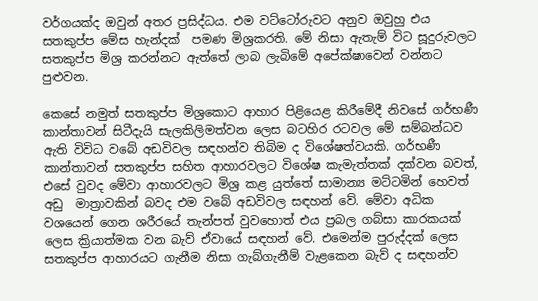වර්ගයක්ද ඔවුන් අතර ප්‍රසිද්ධය. එම වට්ටෝරුවට අනුව ඔවුහු එය සතකුප්ප මේස හැන්දක්  පමණ මිශ්‍රකරති. මේ නිසා ඇතැම් විට සූදුරුවලට සතකුප්ප මිශ්‍ර කරන්නට ඇත්තේ ලාබ ලැබිමේ අපේක්ෂාවෙන් වන්නට පුළුවන.

කෙසේ නමුත් සතකුප්ප මිශ්‍රකොට ආහාර පිළියෙළ කිරීමේදී නිවසේ ගර්භණී කාන්තාවන් සිටීදැයි සැලකිලිමත්වන ලෙස බටහිර රටවල මේ සම්බන්ධව ඇති විවිධ වබේ අඩවිවල සඳහන්ව තිබිම ද විශේෂත්වයකි. ගර්භණී කාන්තාවන් සතකුප්ප සහිත ආහාරවලට විශේෂ කැමැත්තක් දක්වන බවත්, එසේ වුවද මේවා ආහාරවලට මිශ්‍ර කළ යුත්තේ සාමාන්‍ය මට්ටමින් හෙවත් අඩු  මාත්‍රාවකින් බවද එම වබේ අඩවිවල සඳහන් වේ. මේවා අධික වශයෙන් ගෙන ශරීරයේ තැන්පත් වුවහොත් එය ප්‍රබල ගබ්සා කාරකයක් ලෙස ක්‍රියාත්මක වන බැව් ඒවායේ සඳහන් වේ. එමෙන්ම පුරුද්දක් ලෙස සතකුප්ප ආහාරයට ගැනීම නිසා ගැබ්ගැනීම් වැළකෙන බැව් ද සඳහන්ව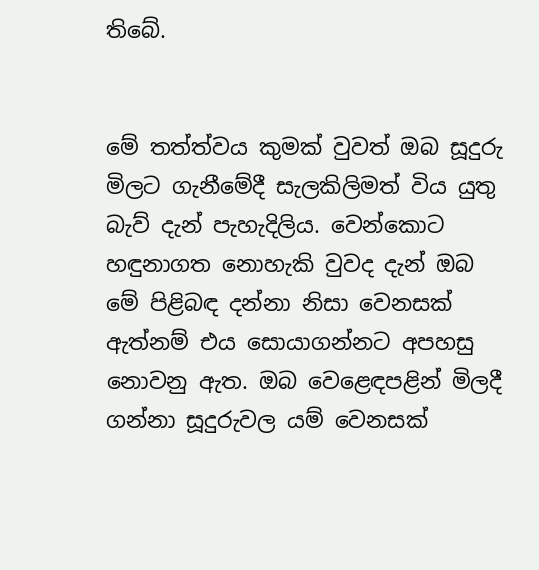තිබේ.


මේ තත්ත්වය කුමක් වුවත් ඔබ සූදුරු මිලට ගැනීමේදී සැලකිලිමත් විය යුතු බැව් දැන් පැහැදිලිය. වෙන්කොට හඳුනාගත නොහැකි වුවද දැන් ඔබ මේ පිළිබඳ දන්නා නිසා වෙනසක් ඇත්නම් එය සොයාගන්නට අපහසු නොවනු ඇත. ඔබ වෙළෙඳපළින් මිලදී ගන්නා සූදුරුවල යම් වෙනසක්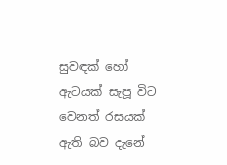සුවඳක් හෝ ඇටයක් සැපූ විට වෙනත් රසයක්  ඇති බව දැනේ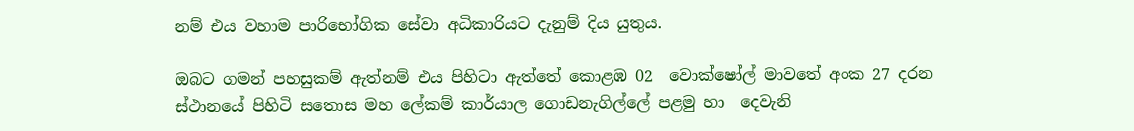නම් එය වහාම පාරිභෝගික සේවා අධිකාරියට දැනුම් දිය යුතුය.

ඔබට ගමන් පහසුකම් ඇත්නම් එය පිහිටා ඇත්තේ කොළඹ 02  වොක්ෂෝල් මාවතේ අංක 27 දරන ස්ථානයේ පිහිටි සතොස මහ ‍ලේකම් කාර්යාල ගොඩනැගිල්‍ලේ පළමු හා  දෙවැනි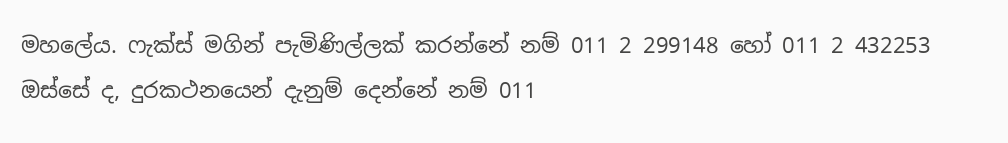මහ‍ලේය. ෆැක්ස් මගින් පැමිණිල්ලක් කරන්නේ නම් 011 2 299148 හෝ 011 2 432253 ඔස්සේ ද, දුරකථනයෙන් දැනුම් දෙන්නේ නම් 011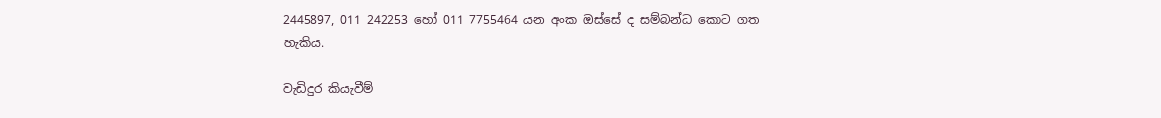2445897, 011 242253 හෝ 011 7755464 යන අංක ඔස්සේ ද සම්බන්ධ කොට ගත හැකිය.

වැඩිදුර කියැවීම්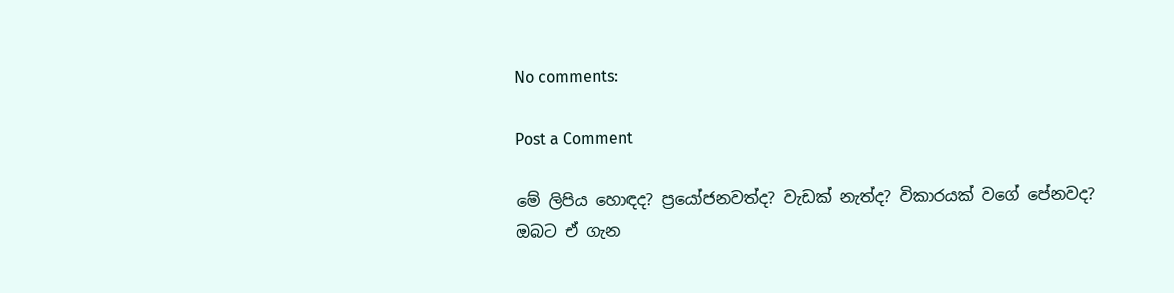No comments:

Post a Comment

මේ ලිපිය හොඳද? ප්‍රයෝජනවත්ද? වැඩක් නැත්ද? විකාරයක් වගේ පේනවද?
ඔබට ඒ ගැන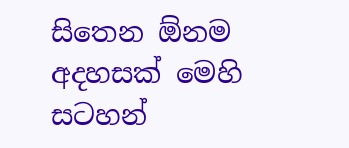සිතෙන ඕනම අදහසක් මෙහි සටහන්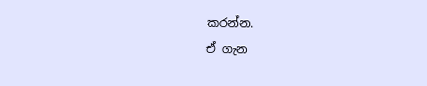කරන්න.
ඒ ගැන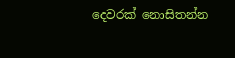දෙවරක් නොසිතන්න